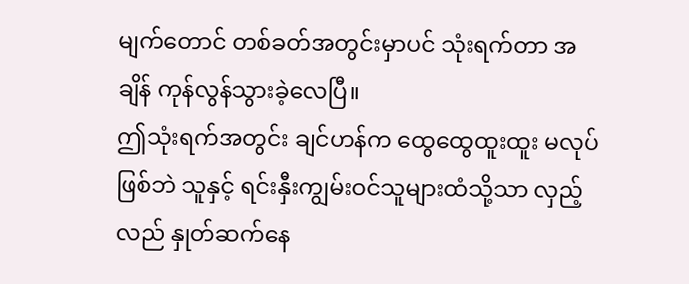မျက်တောင် တစ်ခတ်အတွင်းမှာပင် သုံးရက်တာ အချိန် ကုန်လွန်သွားခဲ့လေပြီ။
ဤသုံးရက်အတွင်း ချင်ဟန်က ထွေထွေထူးထူး မလုပ်ဖြစ်ဘဲ သူနှင့် ရင်းနှီးကျွမ်းဝင်သူများထံသို့သာ လှည့်လည် နှုတ်ဆက်နေ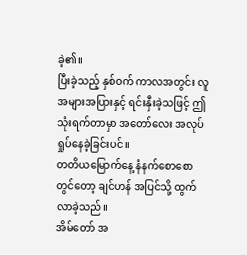ခဲ့၏။
ပြီးခဲ့သည့် နှစ်ဝက် ကာလအတွင်း လူအများအပြားနှင့် ရင်းနှီးခဲ့သဖြင့် ဤသုံးရက်တာမှာ အတော်လေး အလုပ်ရှုပ်နေခဲ့ခြင်းပင်။
တတိယမြောက်နေ့ နံနက်စောစောတွင်တော့ ချင်ဟန် အပြင်သို့ ထွက်လာခဲ့သည်။
အိမ်တော် အ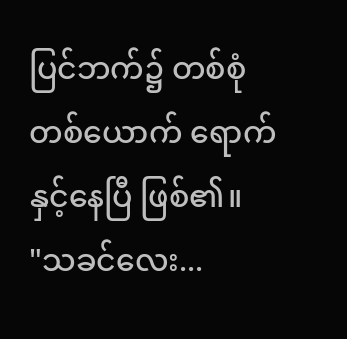ပြင်ဘက်၌ တစ်စုံတစ်ယောက် ရောက်နှင့်နေပြီ ဖြစ်၏။
"သခင်လေး...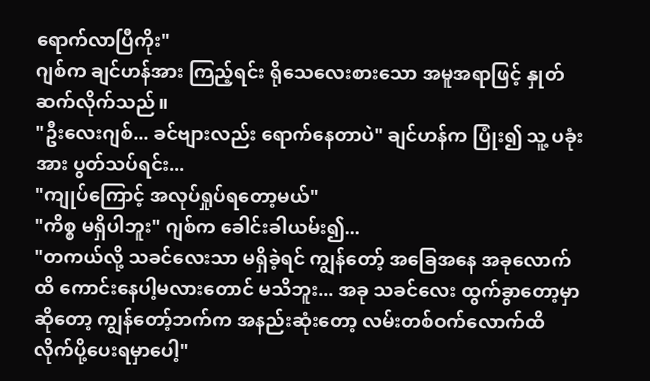ရောက်လာပြီကိုး"
ဂျစ်က ချင်ဟန်အား ကြည့်ရင်း ရိုသေလေးစားသော အမူအရာဖြင့် နှုတ်ဆက်လိုက်သည်။
"ဦးလေးဂျစ်... ခင်ဗျားလည်း ရောက်နေတာပဲ" ချင်ဟန်က ပြုံး၍ သူ့ ပခုံးအား ပွတ်သပ်ရင်း...
"ကျုပ်ကြောင့် အလုပ်ရှုပ်ရတော့မယ်"
"ကိစ္စ မရှိပါဘူး" ဂျစ်က ခေါင်းခါယမ်း၍...
"တကယ်လို့ သခင်လေးသာ မရှိခဲ့ရင် ကျွန်တော့် အခြေအနေ အခုလောက်ထိ ကောင်းနေပါ့မလားတောင် မသိဘူး... အခု သခင်လေး ထွက်ခွာတော့မှာ ဆိုတော့ ကျွန်တော့်ဘက်က အနည်းဆုံးတော့ လမ်းတစ်ဝက်လောက်ထိ လိုက်ပို့ပေးရမှာပေါ့"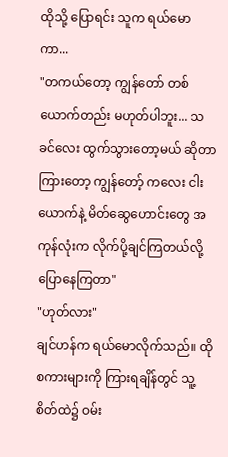ထိုသို့ ပြောရင်း သူက ရယ်မောကာ...
"တကယ်တော့ ကျွန်တော် တစ်ယောက်တည်း မဟုတ်ပါဘူး... သခင်လေး ထွက်သွားတော့မယ် ဆိုတာ ကြားတော့ ကျွန်တော့် ကလေး ငါးယောက်နဲ့ မိတ်ဆွေဟောင်းတွေ အကုန်လုံးက လိုက်ပို့ချင်ကြတယ်လို့ ပြောနေကြတာ"
"ဟုတ်လား"
ချင်ဟန်က ရယ်မောလိုက်သည်။ ထိုစကားများကို ကြားရချိန်တွင် သူ့ စိတ်ထဲ၌ ဝမ်း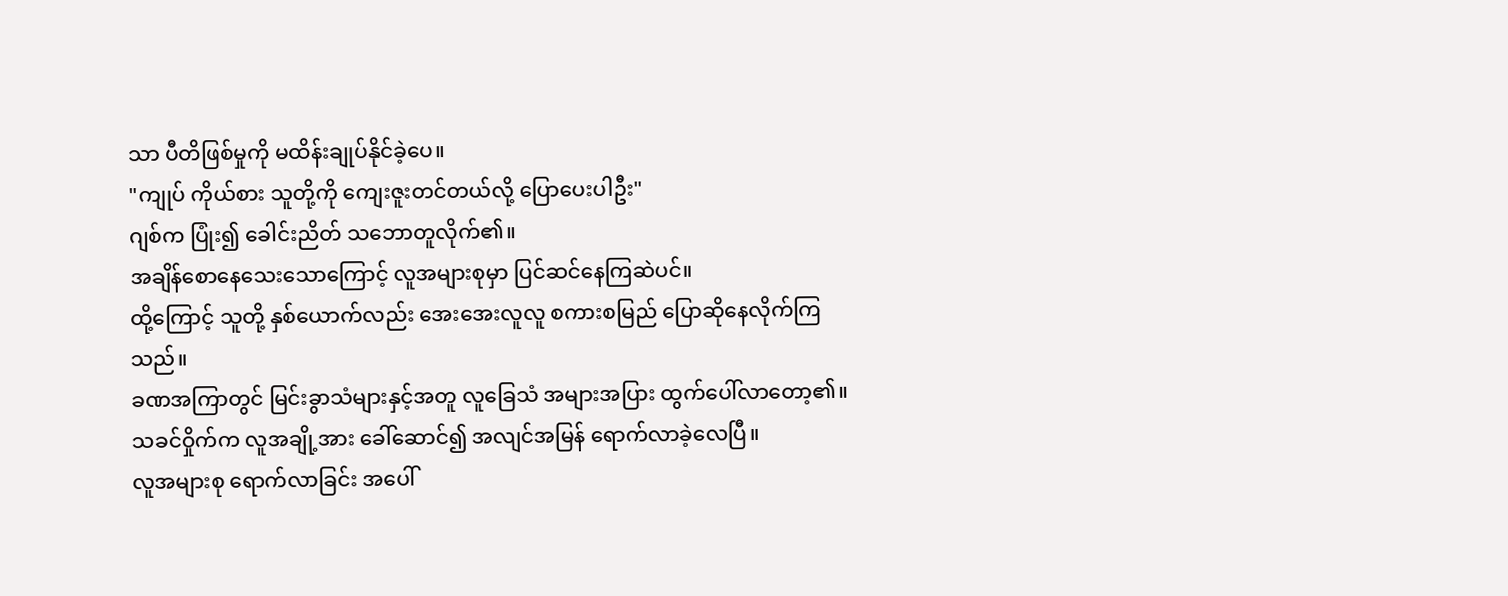သာ ပီတိဖြစ်မှုကို မထိန်းချုပ်နိုင်ခဲ့ပေ။
"ကျုပ် ကိုယ်စား သူတို့ကို ကျေးဇူးတင်တယ်လို့ ပြောပေးပါဦး"
ဂျစ်က ပြုံး၍ ခေါင်းညိတ် သဘောတူလိုက်၏။
အချိန်စောနေသေးသောကြောင့် လူအများစုမှာ ပြင်ဆင်နေကြဆဲပင်။
ထို့ကြောင့် သူတို့ နှစ်ယောက်လည်း အေးအေးလူလူ စကားစမြည် ပြောဆိုနေလိုက်ကြသည်။
ခဏအကြာတွင် မြင်းခွာသံများနှင့်အတူ လူခြေသံ အများအပြား ထွက်ပေါ်လာတော့၏။
သခင်ဝှိုက်က လူအချို့အား ခေါ်ဆောင်၍ အလျင်အမြန် ရောက်လာခဲ့လေပြီ။
လူအများစု ရောက်လာခြင်း အပေါ်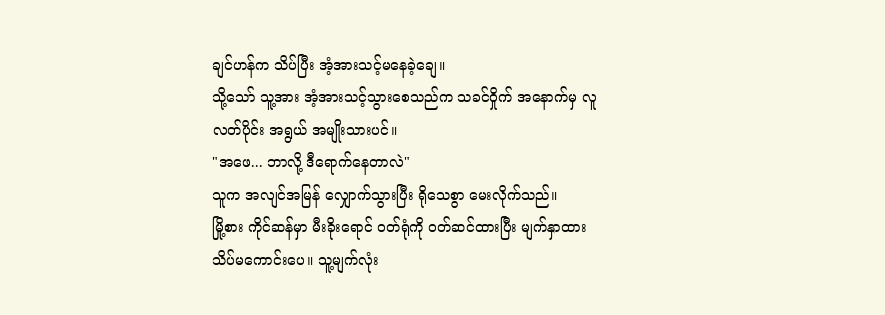ချင်ဟန်က သိပ်ပြီး အံ့အားသင့်မနေခဲ့ချေ။
သို့သော် သူ့အား အံ့အားသင့်သွားစေသည်က သခင်ဝှိုက် အနောက်မှ လူလတ်ပိုင်း အရွယ် အမျိုးသားပင်။
"အဖေ... ဘာလို့ ဒီရောက်နေတာလဲ"
သူက အလျင်အမြန် လျှောက်သွားပြီး ရိုသေစွာ မေးလိုက်သည်။
မြို့စား ကိုင်ဆန်မှာ မီးခိုးရောင် ဝတ်ရုံကို ဝတ်ဆင်ထားပြီး မျက်နှာထား သိပ်မကောင်းပေ။ သူ့မျက်လုံး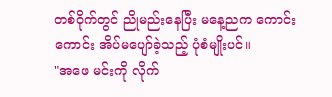တစ်ဝိုက်တွင် ညိုမည်းနေပြီး မနေ့ညက ကောင်းကောင်း အိပ်မပျော်ခဲ့သည့် ပုံစံမျိုးပင်။
"အဖေ မင်းကို လိုက်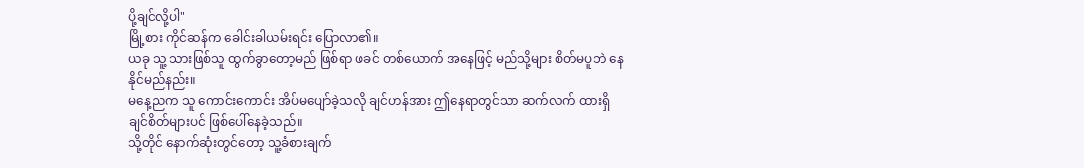ပို့ချင်လို့ပါ"
မြို့စား ကိုင်ဆန်က ခေါင်းခါယမ်းရင်း ပြောလာ၏။
ယခု သူ့ သားဖြစ်သူ ထွက်ခွာတော့မည် ဖြစ်ရာ ဖခင် တစ်ယောက် အနေဖြင့် မည်သို့များ စိတ်မပူဘဲ နေနိုင်မည်နည်း။
မနေ့ညက သူ ကောင်းကောင်း အိပ်မပျော်ခဲ့သလို ချင်ဟန်အား ဤနေရာတွင်သာ ဆက်လက် ထားရှိချင်စိတ်များပင် ဖြစ်ပေါ်နေခဲ့သည်။
သို့တိုင် နောက်ဆုံးတွင်တော့ သူ့ခံစားချက်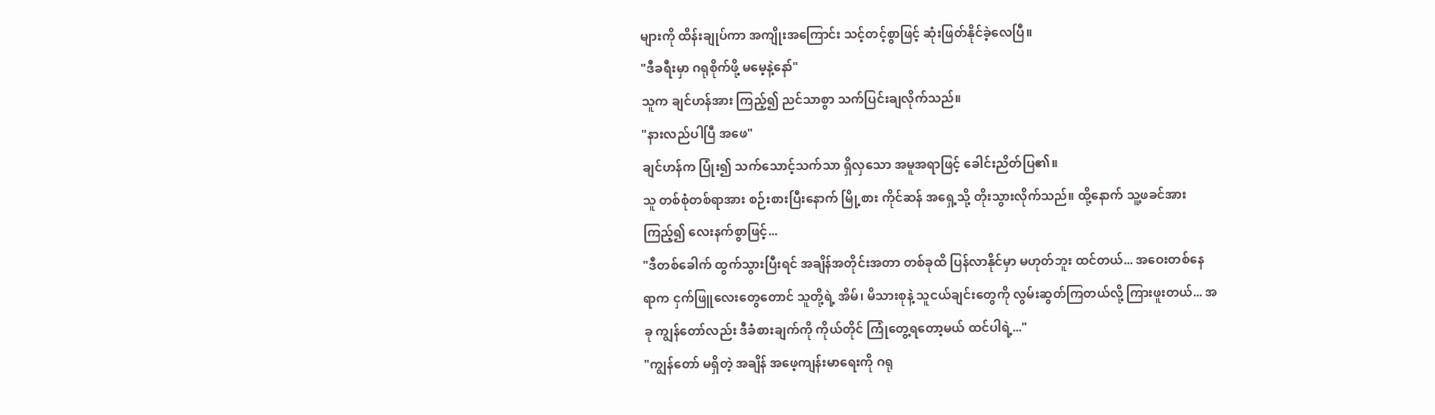များကို ထိန်းချုပ်ကာ အကျိုးအကြောင်း သင့်တင့်စွာဖြင့် ဆုံးဖြတ်နိုင်ခဲ့လေပြီ။
"ဒီခရီးမှာ ဂရုစိုက်ဖို့ မမေ့နဲ့နော်"
သူက ချင်ဟန်အား ကြည့်၍ ညင်သာစွာ သက်ပြင်းချလိုက်သည်။
"နားလည်ပါပြီ အဖေ"
ချင်ဟန်က ပြုံး၍ သက်သောင့်သက်သာ ရှိလှသော အမူအရာဖြင့် ခေါင်းညိတ်ပြ၏။
သူ တစ်စုံတစ်ရာအား စဉ်းစားပြီးနောက် မြို့စား ကိုင်ဆန် အရှေ့သို့ တိုးသွားလိုက်သည်။ ထို့နောက် သူ့ဖခင်အား ကြည့်၍ လေးနက်စွာဖြင့်...
"ဒီတစ်ခေါက် ထွက်သွားပြီးရင် အချိန်အတိုင်းအတာ တစ်ခုထိ ပြန်လာနိုင်မှာ မဟုတ်ဘူး ထင်တယ်... အဝေးတစ်နေရာက ငှက်ဖြူလေးတွေတောင် သူတို့ရဲ့ အိမ်၊ မိသားစုနဲ့ သူငယ်ချင်းတွေကို လွမ်းဆွတ်ကြတယ်လို့ ကြားဖူးတယ်... အခု ကျွန်တော်လည်း ဒီခံစားချက်ကို ကိုယ်တိုင် ကြုံတွေ့ရတော့မယ် ထင်ပါရဲ့..."
"ကျွန်တော် မရှိတဲ့ အချိန် အဖေ့ကျန်းမာရေးကို ဂရု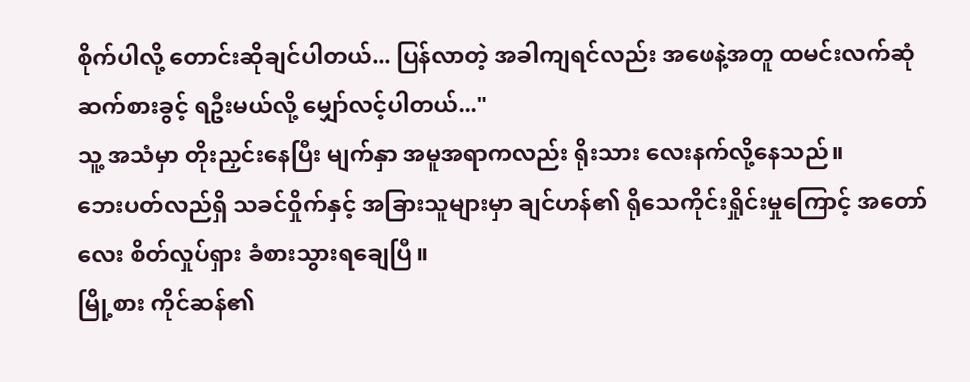စိုက်ပါလို့ တောင်းဆိုချင်ပါတယ်... ပြန်လာတဲ့ အခါကျရင်လည်း အဖေနဲ့အတူ ထမင်းလက်ဆုံ ဆက်စားခွင့် ရဦးမယ်လို့ မျှော်လင့်ပါတယ်..."
သူ့ အသံမှာ တိုးညှင်းနေပြီး မျက်နှာ အမူအရာကလည်း ရိုးသား လေးနက်လို့နေသည်။
ဘေးပတ်လည်ရှိ သခင်ဝှိုက်နှင့် အခြားသူများမှာ ချင်ဟန်၏ ရိုသေကိုင်းရှိုင်းမှုကြောင့် အတော်လေး စိတ်လှုပ်ရှား ခံစားသွားရချေပြီ။
မြို့စား ကိုင်ဆန်၏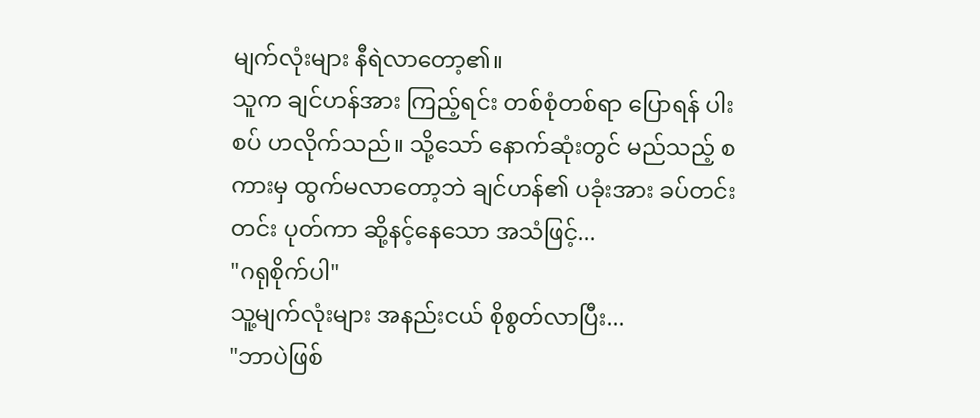မျက်လုံးများ နီရဲလာတော့၏။
သူက ချင်ဟန်အား ကြည့်ရင်း တစ်စုံတစ်ရာ ပြောရန် ပါးစပ် ဟလိုက်သည်။ သို့သော် နောက်ဆုံးတွင် မည်သည့် စကားမှ ထွက်မလာတော့ဘဲ ချင်ဟန်၏ ပခုံးအား ခပ်တင်းတင်း ပုတ်ကာ ဆို့နင့်နေသော အသံဖြင့်...
"ဂရုစိုက်ပါ"
သူ့မျက်လုံးများ အနည်းငယ် စိုစွတ်လာပြီး...
"ဘာပဲဖြစ်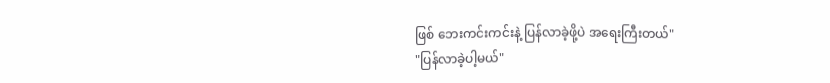ဖြစ် ဘေးကင်းကင်းနဲ့ ပြန်လာခဲ့ဖို့ပဲ အရေးကြီးတယ်"
"ပြန်လာခဲ့ပါ့မယ်"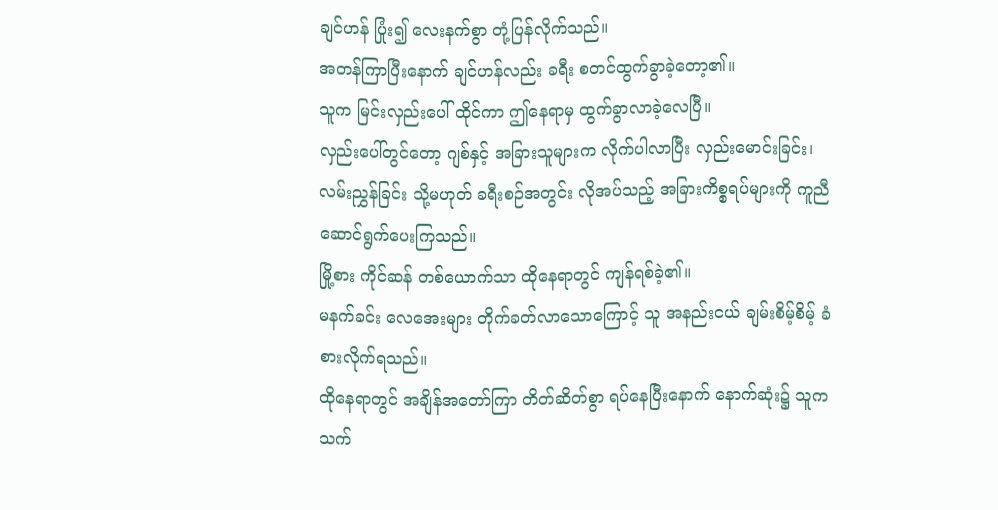ချင်ဟန် ပြုံး၍ လေးနက်စွာ တုံ့ပြန်လိုက်သည်။
အတန်ကြာပြီးနောက် ချင်ဟန်လည်း ခရီး စတင်ထွက်ခွာခဲ့တော့၏။
သူက မြင်းလှည်းပေါ် ထိုင်ကာ ဤနေရာမှ ထွက်ခွာလာခဲ့လေပြီ။
လှည်းပေါ်တွင်တော့ ဂျစ်နှင့် အခြားသူများက လိုက်ပါလာပြီး လှည်းမောင်းခြင်း၊ လမ်းညွှန်ခြင်း သို့မဟုတ် ခရီးစဉ်အတွင်း လိုအပ်သည့် အခြားကိစ္စရပ်များကို ကူညီ ဆောင်ရွက်ပေးကြသည်။
မြို့စား ကိုင်ဆန် တစ်ယောက်သာ ထိုနေရာတွင် ကျန်ရစ်ခဲ့၏။
မနက်ခင်း လေအေးများ တိုက်ခတ်လာသောကြောင့် သူ အနည်းငယ် ချမ်းစိမ့်စိမ့် ခံစားလိုက်ရသည်။
ထိုနေရာတွင် အချိန်အတော်ကြာ တိတ်ဆိတ်စွာ ရပ်နေပြီးနောက် နောက်ဆုံး၌ သူက သက်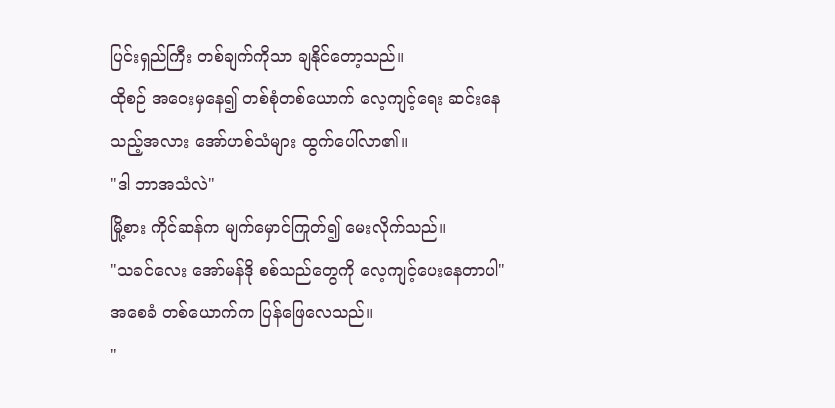ပြင်းရှည်ကြီး တစ်ချက်ကိုသာ ချနိုင်တော့သည်။
ထိုစဉ် အဝေးမှနေ၍ တစ်စုံတစ်ယောက် လေ့ကျင့်ရေး ဆင်းနေသည့်အလား အော်ဟစ်သံများ ထွက်ပေါ်လာ၏။
"ဒါ ဘာအသံလဲ"
မြို့စား ကိုင်ဆန်က မျက်မှောင်ကြုတ်၍ မေးလိုက်သည်။
"သခင်လေး အော်မန်ဒို စစ်သည်တွေကို လေ့ကျင့်ပေးနေတာပါ"
အစေခံ တစ်ယောက်က ပြန်ဖြေလေသည်။
"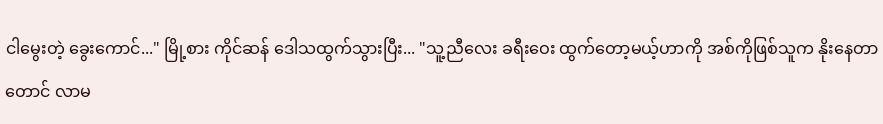ငါမွေးတဲ့ ခွေးကောင်..." မြို့စား ကိုင်ဆန် ဒေါသထွက်သွားပြီး... "သူ့ညီလေး ခရီးဝေး ထွက်တော့မယ့်ဟာကို အစ်ကိုဖြစ်သူက နိုးနေတာတောင် လာမ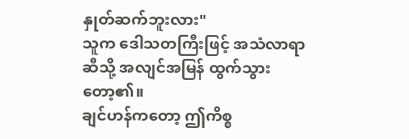နှုတ်ဆက်ဘူးလား"
သူက ဒေါသတကြီးဖြင့် အသံလာရာဆီသို့ အလျင်အမြန် ထွက်သွားတော့၏။
ချင်ဟန်ကတော့ ဤကိစ္စ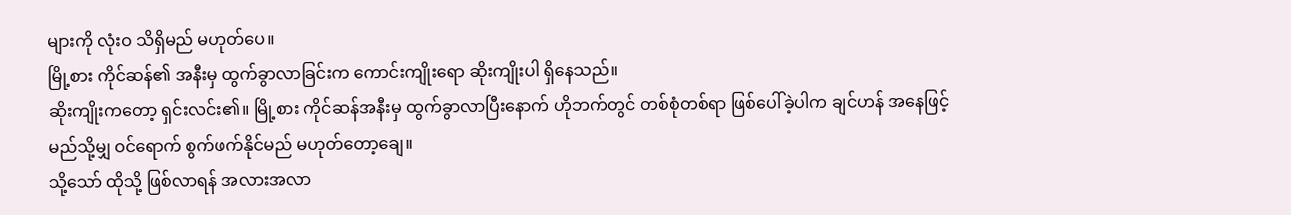များကို လုံးဝ သိရှိမည် မဟုတ်ပေ။
မြို့စား ကိုင်ဆန်၏ အနီးမှ ထွက်ခွာလာခြင်းက ကောင်းကျိုးရော ဆိုးကျိုးပါ ရှိနေသည်။
ဆိုးကျိုးကတော့ ရှင်းလင်း၏။ မြို့စား ကိုင်ဆန်အနီးမှ ထွက်ခွာလာပြီးနောက် ဟိုဘက်တွင် တစ်စုံတစ်ရာ ဖြစ်ပေါ်ခဲ့ပါက ချင်ဟန် အနေဖြင့် မည်သို့မျှ ဝင်ရောက် စွက်ဖက်နိုင်မည် မဟုတ်တော့ချေ။
သို့သော် ထိုသို့ ဖြစ်လာရန် အလားအလာ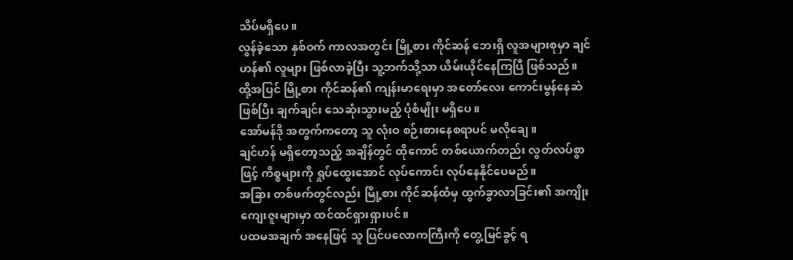သိပ်မရှိပေ။
လွန်ခဲ့သော နှစ်ဝက် ကာလအတွင်း မြို့စား ကိုင်ဆန် ဘေးရှိ လူအများစုမှာ ချင်ဟန်၏ လူများ ဖြစ်လာခဲ့ပြီး သူ့ဘက်သို့သာ ယိမ်းယိုင်နေကြပြီ ဖြစ်သည်။
ထို့အပြင် မြို့စား ကိုင်ဆန်၏ ကျန်းမာရေးမှာ အတော်လေး ကောင်းမွန်နေဆဲ ဖြစ်ပြီး ချက်ချင်း သေဆုံးသွားမည့် ပုံစံမျိုး မရှိပေ။
အော်မန်ဒို အတွက်ကတော့ သူ လုံးဝ စဉ်းစားနေစရာပင် မလိုချေ။
ချင်ဟန် မရှိတော့သည့် အချိန်တွင် ထိုကောင် တစ်ယောက်တည်း လွတ်လပ်စွာဖြင့် ကိစ္စများကို ရှုပ်ထွေးအောင် လုပ်ကောင်း လုပ်နေနိုင်ပေမည်။
အခြား တစ်ဖက်တွင်လည်း မြို့စား ကိုင်ဆန်ထံမှ ထွက်ခွာလာခြင်း၏ အကျိုးကျေးဇူးများမှာ ထင်ထင်ရှားရှားပင်။
ပထမအချက် အနေဖြင့် သူ ပြင်ပလောကကြီးကို တွေ့မြင်ခွင့် ရ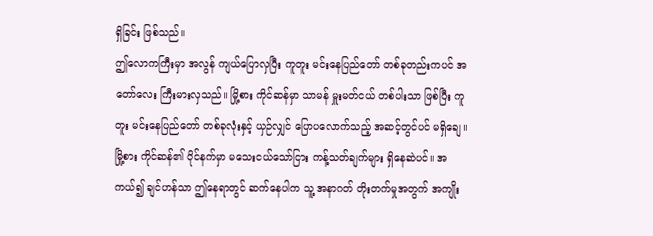ရှိခြင်း ဖြစ်သည်။
ဤလောကကြီးမှာ အလွန် ကျယ်ပြောလှပြီး ကူတူး မင်းနေပြည်တော် တစ်ခုတည်းကပင် အတော်လေး ကြီးမားလှသည်။ မြို့စား ကိုင်ဆန်မှာ သာမန် မှူးမတ်ငယ် တစ်ပါးသာ ဖြစ်ပြီး ကူတူး မင်းနေပြည်တော် တစ်ခုလုံးနှင့် ယှဉ်လျှင် ပြောပလောက်သည့် အဆင့်တွင်ပင် မရှိချေ။
မြို့စား ကိုင်ဆန်၏ ပိုင်နက်မှာ မသေးငယ်သော်ငြား ကန့်သတ်ချက်များ ရှိနေဆဲပင်။ အကယ်၍ ချင်ဟန်သာ ဤနေရာတွင် ဆက်နေပါက သူ့ အနာဂတ် တိုးတက်မှုအတွက် အကျိုး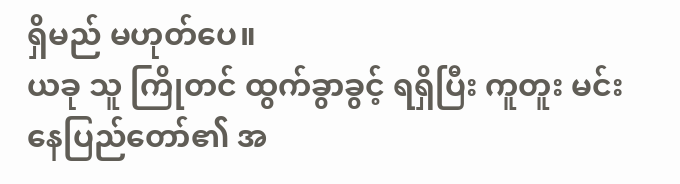ရှိမည် မဟုတ်ပေ။
ယခု သူ ကြိုတင် ထွက်ခွာခွင့် ရရှိပြီး ကူတူး မင်းနေပြည်တော်၏ အ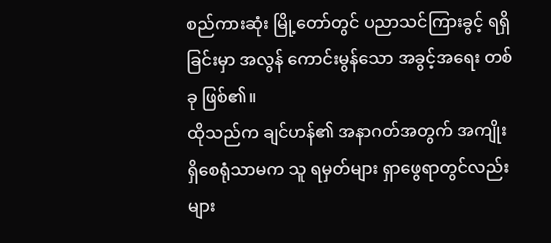စည်ကားဆုံး မြို့တော်တွင် ပညာသင်ကြားခွင့် ရရှိခြင်းမှာ အလွန် ကောင်းမွန်သော အခွင့်အရေး တစ်ခု ဖြစ်၏။
ထိုသည်က ချင်ဟန်၏ အနာဂတ်အတွက် အကျိုးရှိစေရုံသာမက သူ ရမှတ်များ ရှာဖွေရာတွင်လည်း များ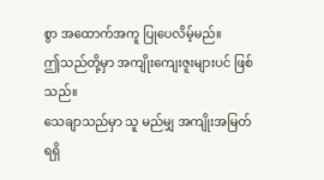စွာ အထောက်အကူ ပြုပေလိမ့်မည်။
ဤသည်တို့မှာ အကျိုးကျေးဇူးများပင် ဖြစ်သည်။
သေချာသည်မှာ သူ မည်မျှ အကျိုးအမြတ် ရရှိ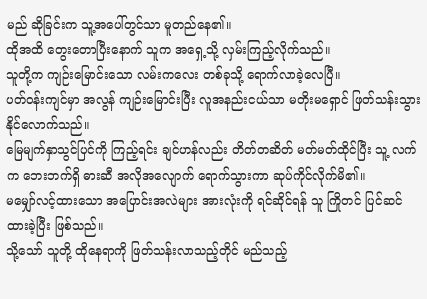မည် ဆိုခြင်းက သူ့အပေါ်တွင်သာ မူတည်နေ၏။
ထိုအထိ တွေးတောပြီးနောက် သူက အရှေ့သို့ လှမ်းကြည့်လိုက်သည်။
သူတို့က ကျဉ်းမြောင်းသော လမ်းကလေး တစ်ခုသို့ ရောက်လာခဲ့လေပြီ။
ပတ်ဝန်းကျင်မှာ အလွန် ကျဉ်းမြောင်းပြီး လူအနည်းငယ်သာ မတိုးမရှောင် ဖြတ်သန်းသွားနိုင်လောက်သည်။
မြေမျက်နှာသွင်ပြင်ကို ကြည့်ရင်း ချင်ဟန်လည်း တိတ်တဆိတ် မတ်မတ်ထိုင်ပြီး သူ့ လက်က ဘေးဘက်ရှိ ဓားဆီ အလိုအလျောက် ရောက်သွားကာ ဆုပ်ကိုင်လိုက်မိ၏။
မမျှော်လင့်ထားသော အပြောင်းအလဲများ အားလုံးကို ရင်ဆိုင်ရန် သူ ကြိုတင် ပြင်ဆင်ထားခဲ့ပြီး ဖြစ်သည်။
သို့သော် သူတို့ ထိုနေရာကို ဖြတ်သန်းလာသည့်တိုင် မည်သည့်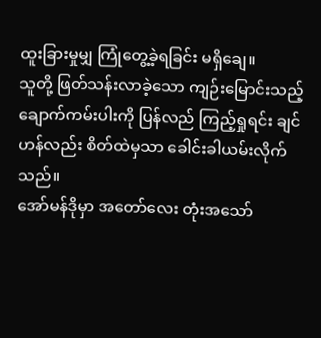ထူးခြားမှုမျှ ကြုံတွေ့ခဲ့ရခြင်း မရှိချေ။
သူတို့ ဖြတ်သန်းလာခဲ့သော ကျဉ်းမြောင်းသည့် ချောက်ကမ်းပါးကို ပြန်လည် ကြည့်ရှုရင်း ချင်ဟန်လည်း စိတ်ထဲမှသာ ခေါင်းခါယမ်းလိုက်သည်။
အော်မန်ဒိုမှာ အတော်လေး တုံးအသော်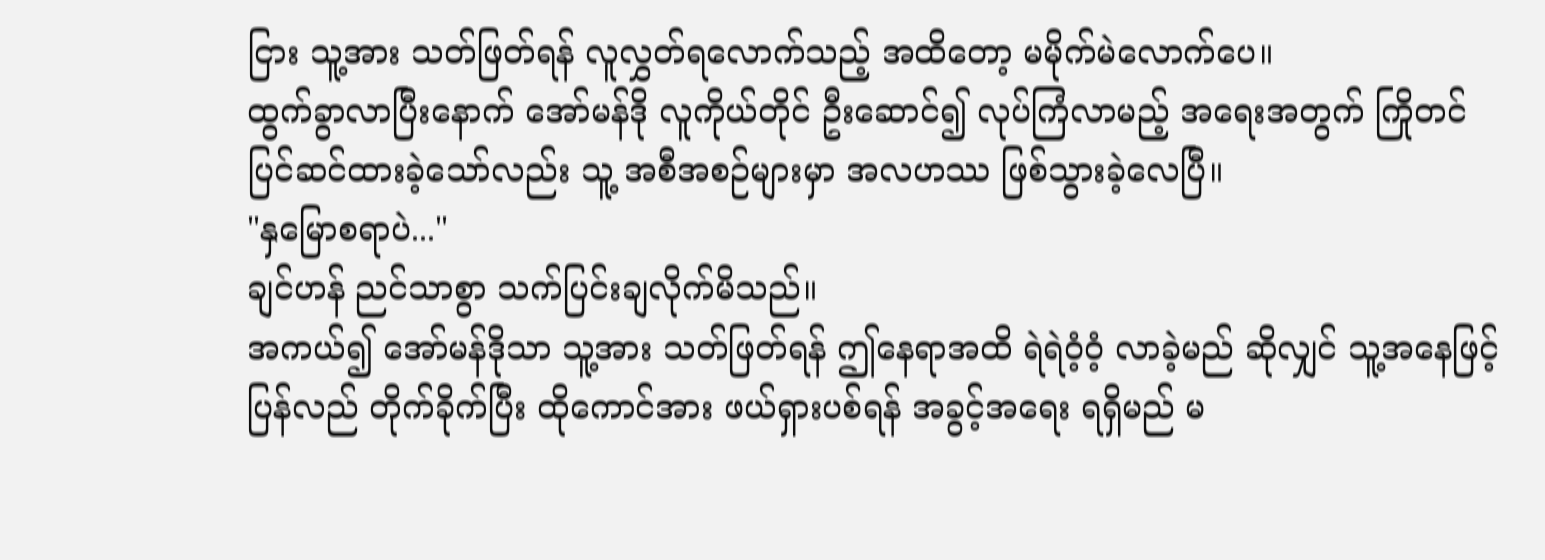ငြား သူ့အား သတ်ဖြတ်ရန် လူလွှတ်ရလောက်သည့် အထိတော့ မမိုက်မဲလောက်ပေ။
ထွက်ခွာလာပြီးနောက် အော်မန်ဒို လူကိုယ်တိုင် ဦးဆောင်၍ လုပ်ကြံလာမည့် အရေးအတွက် ကြိုတင် ပြင်ဆင်ထားခဲ့သော်လည်း သူ့ အစီအစဉ်များမှာ အလဟဿ ဖြစ်သွားခဲ့လေပြီ။
"နှမြောစရာပဲ..."
ချင်ဟန် ညင်သာစွာ သက်ပြင်းချလိုက်မိသည်။
အကယ်၍ အော်မန်ဒိုသာ သူ့အား သတ်ဖြတ်ရန် ဤနေရာအထိ ရဲရဲဝံ့ဝံ့ လာခဲ့မည် ဆိုလျှင် သူ့အနေဖြင့် ပြန်လည် တိုက်ခိုက်ပြီး ထိုကောင်အား ဖယ်ရှားပစ်ရန် အခွင့်အရေး ရရှိမည် မ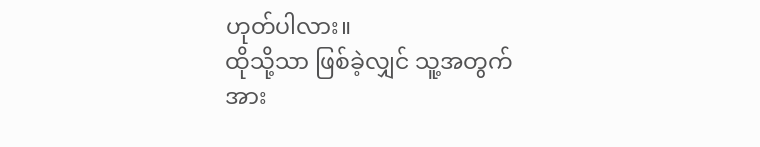ဟုတ်ပါလား။
ထိုသို့သာ ဖြစ်ခဲ့လျှင် သူ့အတွက် အား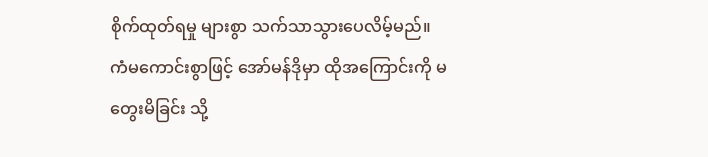စိုက်ထုတ်ရမှု များစွာ သက်သာသွားပေလိမ့်မည်။
ကံမကောင်းစွာဖြင့် အော်မန်ဒိုမှာ ထိုအကြောင်းကို မတွေးမိခြင်း သို့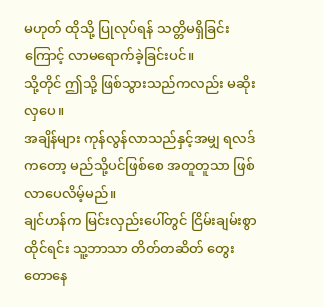မဟုတ် ထိုသို့ ပြုလုပ်ရန် သတ္တိမရှိခြင်းကြောင့် လာမရောက်ခဲ့ခြင်းပင်။
သို့တိုင် ဤသို့ ဖြစ်သွားသည်ကလည်း မဆိုးလှပေ။
အချိန်များ ကုန်လွန်လာသည်နှင့်အမျှ ရလဒ်ကတော့ မည်သို့ပင်ဖြစ်စေ အတူတူသာ ဖြစ်လာပေလိမ့်မည်။
ချင်ဟန်က မြင်းလှည်းပေါ်တွင် ငြိမ်းချမ်းစွာ ထိုင်ရင်း သူ့ဘာသာ တိတ်တဆိတ် တွေးတောနေ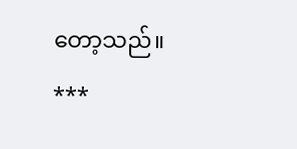တော့သည်။
***